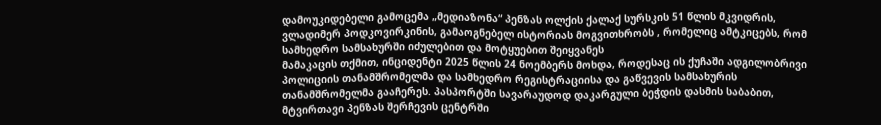დამოუკიდებელი გამოცემა „მედიაზონა“ პენზას ოლქის ქალაქ სურსკის 51 წლის მკვიდრის, ვლადიმერ პოდკოვირკინის, გამაოგნებელ ისტორიას მოგვითხრობს , რომელიც ამტკიცებს, რომ სამხედრო სამსახურში იძულებით და მოტყუებით შეიყვანეს
მამაკაცის თქმით, ინციდენტი 2025 წლის 24 ნოემბერს მოხდა, როდესაც ის ქუჩაში ადგილობრივი პოლიციის თანამშრომელმა და სამხედრო რეგისტრაციისა და გაწვევის სამსახურის თანამშრომელმა გააჩერეს. პასპორტში სავარაუდოდ დაკარგული ბეჭდის დასმის საბაბით, მტვირთავი პენზას შერჩევის ცენტრში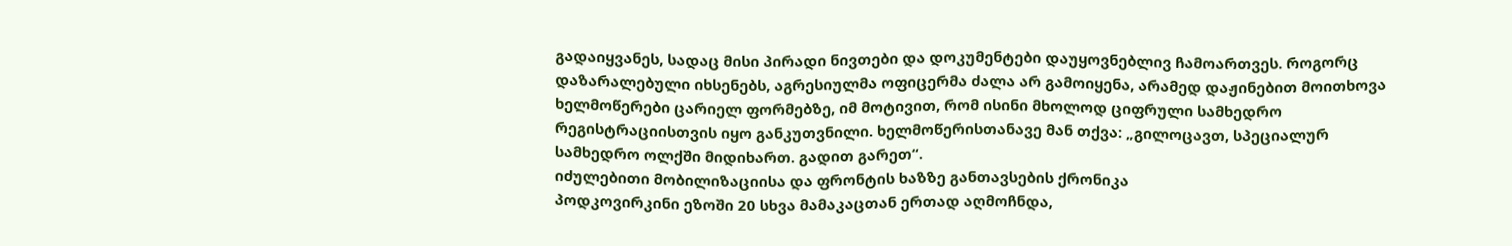გადაიყვანეს, სადაც მისი პირადი ნივთები და დოკუმენტები დაუყოვნებლივ ჩამოართვეს. როგორც დაზარალებული იხსენებს, აგრესიულმა ოფიცერმა ძალა არ გამოიყენა, არამედ დაჟინებით მოითხოვა ხელმოწერები ცარიელ ფორმებზე, იმ მოტივით, რომ ისინი მხოლოდ ციფრული სამხედრო რეგისტრაციისთვის იყო განკუთვნილი. ხელმოწერისთანავე მან თქვა: „გილოცავთ, სპეციალურ სამხედრო ოლქში მიდიხართ. გადით გარეთ“.
იძულებითი მობილიზაციისა და ფრონტის ხაზზე განთავსების ქრონიკა
პოდკოვირკინი ეზოში 20 სხვა მამაკაცთან ერთად აღმოჩნდა,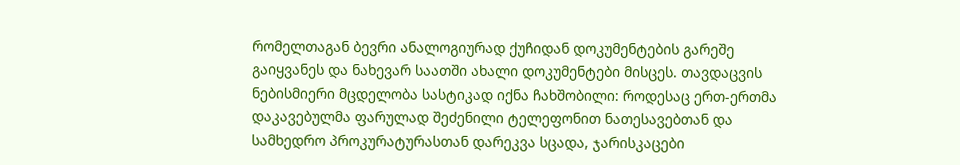რომელთაგან ბევრი ანალოგიურად ქუჩიდან დოკუმენტების გარეშე გაიყვანეს და ნახევარ საათში ახალი დოკუმენტები მისცეს. თავდაცვის ნებისმიერი მცდელობა სასტიკად იქნა ჩახშობილი: როდესაც ერთ-ერთმა დაკავებულმა ფარულად შეძენილი ტელეფონით ნათესავებთან და სამხედრო პროკურატურასთან დარეკვა სცადა, ჯარისკაცები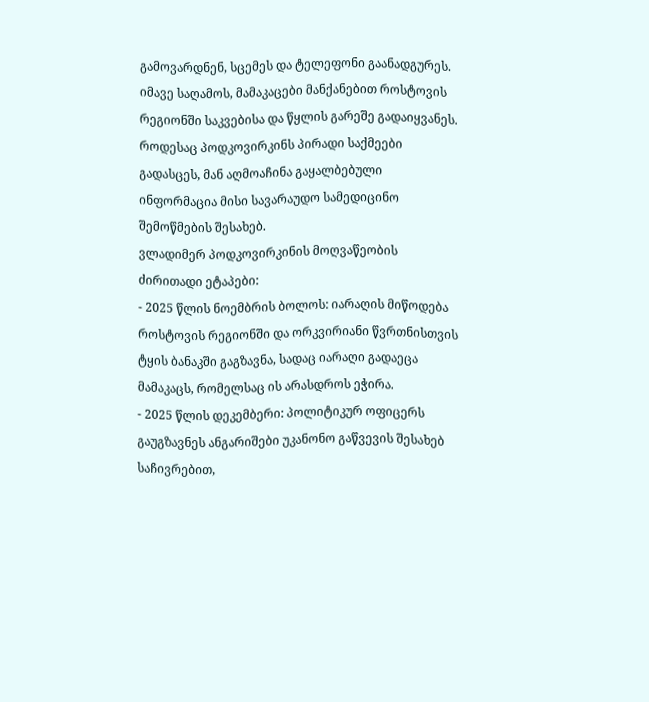გამოვარდნენ, სცემეს და ტელეფონი გაანადგურეს. იმავე საღამოს, მამაკაცები მანქანებით როსტოვის რეგიონში საკვებისა და წყლის გარეშე გადაიყვანეს. როდესაც პოდკოვირკინს პირადი საქმეები გადასცეს, მან აღმოაჩინა გაყალბებული ინფორმაცია მისი სავარაუდო სამედიცინო შემოწმების შესახებ.
ვლადიმერ პოდკოვირკინის მოღვაწეობის ძირითადი ეტაპები:
- 2025 წლის ნოემბრის ბოლოს: იარაღის მიწოდება როსტოვის რეგიონში და ორკვირიანი წვრთნისთვის ტყის ბანაკში გაგზავნა, სადაც იარაღი გადაეცა მამაკაცს, რომელსაც ის არასდროს ეჭირა.
- 2025 წლის დეკემბერი: პოლიტიკურ ოფიცერს გაუგზავნეს ანგარიშები უკანონო გაწვევის შესახებ საჩივრებით,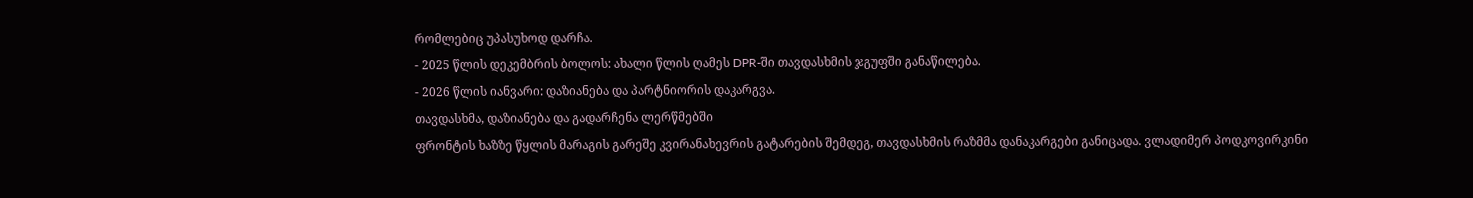რომლებიც უპასუხოდ დარჩა.
- 2025 წლის დეკემბრის ბოლოს: ახალი წლის ღამეს DPR-ში თავდასხმის ჯგუფში განაწილება.
- 2026 წლის იანვარი: დაზიანება და პარტნიორის დაკარგვა.
თავდასხმა, დაზიანება და გადარჩენა ლერწმებში
ფრონტის ხაზზე წყლის მარაგის გარეშე კვირანახევრის გატარების შემდეგ, თავდასხმის რაზმმა დანაკარგები განიცადა. ვლადიმერ პოდკოვირკინი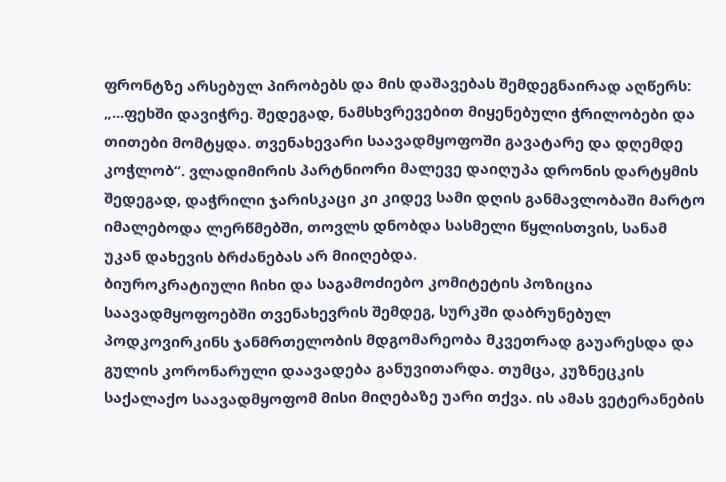ფრონტზე არსებულ პირობებს და მის დაშავებას შემდეგნაირად აღწერს: „...ფეხში დავიჭრე. შედეგად, ნამსხვრევებით მიყენებული ჭრილობები და თითები მომტყდა. თვენახევარი საავადმყოფოში გავატარე და დღემდე კოჭლობ“. ვლადიმირის პარტნიორი მალევე დაიღუპა დრონის დარტყმის შედეგად, დაჭრილი ჯარისკაცი კი კიდევ სამი დღის განმავლობაში მარტო იმალებოდა ლერწმებში, თოვლს დნობდა სასმელი წყლისთვის, სანამ უკან დახევის ბრძანებას არ მიიღებდა.
ბიუროკრატიული ჩიხი და საგამოძიებო კომიტეტის პოზიცია
საავადმყოფოებში თვენახევრის შემდეგ, სურკში დაბრუნებულ პოდკოვირკინს ჯანმრთელობის მდგომარეობა მკვეთრად გაუარესდა და გულის კორონარული დაავადება განუვითარდა. თუმცა, კუზნეცკის საქალაქო საავადმყოფომ მისი მიღებაზე უარი თქვა. ის ამას ვეტერანების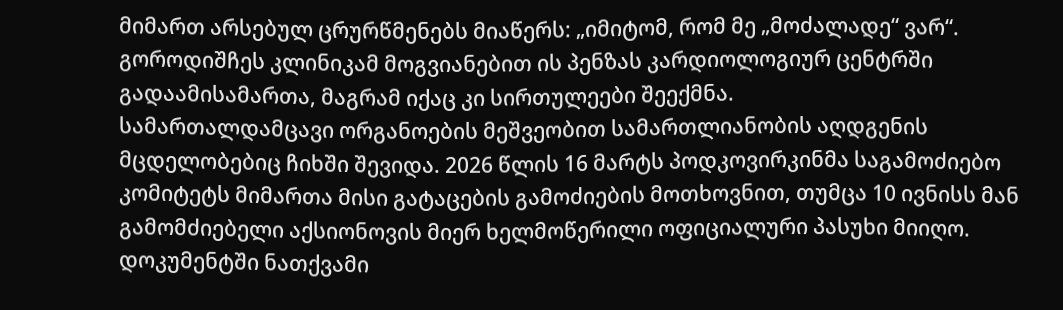მიმართ არსებულ ცრურწმენებს მიაწერს: „იმიტომ, რომ მე „მოძალადე“ ვარ“. გოროდიშჩეს კლინიკამ მოგვიანებით ის პენზას კარდიოლოგიურ ცენტრში გადაამისამართა, მაგრამ იქაც კი სირთულეები შეექმნა.
სამართალდამცავი ორგანოების მეშვეობით სამართლიანობის აღდგენის მცდელობებიც ჩიხში შევიდა. 2026 წლის 16 მარტს პოდკოვირკინმა საგამოძიებო კომიტეტს მიმართა მისი გატაცების გამოძიების მოთხოვნით, თუმცა 10 ივნისს მან გამომძიებელი აქსიონოვის მიერ ხელმოწერილი ოფიციალური პასუხი მიიღო. დოკუმენტში ნათქვამი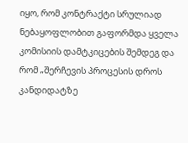იყო, რომ კონტრაქტი სრულიად ნებაყოფლობით გაფორმდა ყველა კომისიის დამტკიცების შემდეგ და რომ „შერჩევის პროცესის დროს კანდიდატზე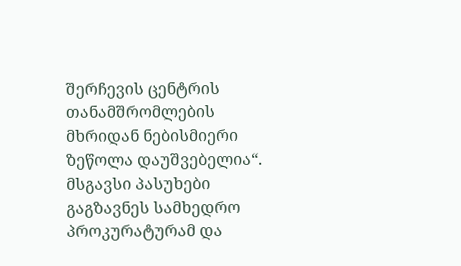შერჩევის ცენტრის თანამშრომლების მხრიდან ნებისმიერი ზეწოლა დაუშვებელია“. მსგავსი პასუხები გაგზავნეს სამხედრო პროკურატურამ და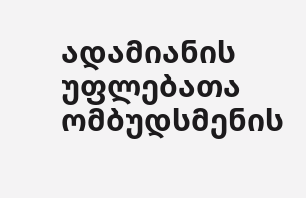ადამიანის უფლებათა ომბუდსმენის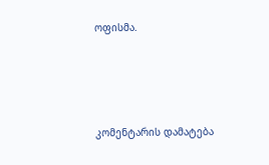ოფისმა.




კომენტარის დამატება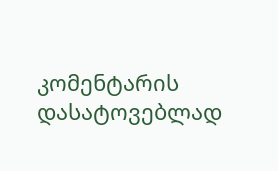კომენტარის დასატოვებლად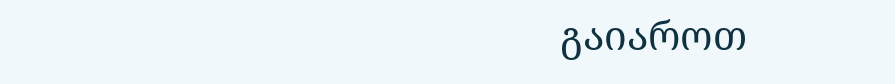გაიაროთ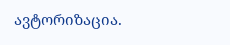ავტორიზაცია.